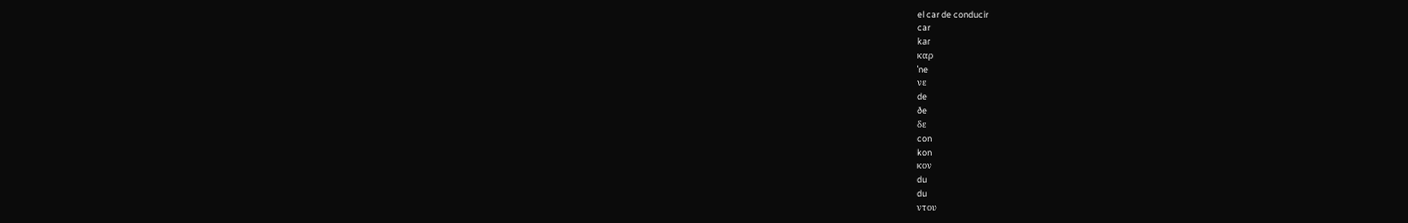el car de conducir
car
kaɾ
καρ
ˈne
νε
de
ðe
δε
con
kon
κον
du
du
ντου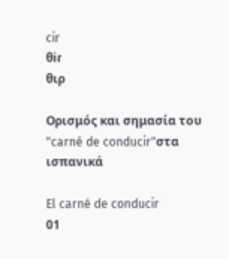cir
θiɾ
θιρ

Ορισμός και σημασία του "carné de conducir"στα ισπανικά

El carné de conducir
01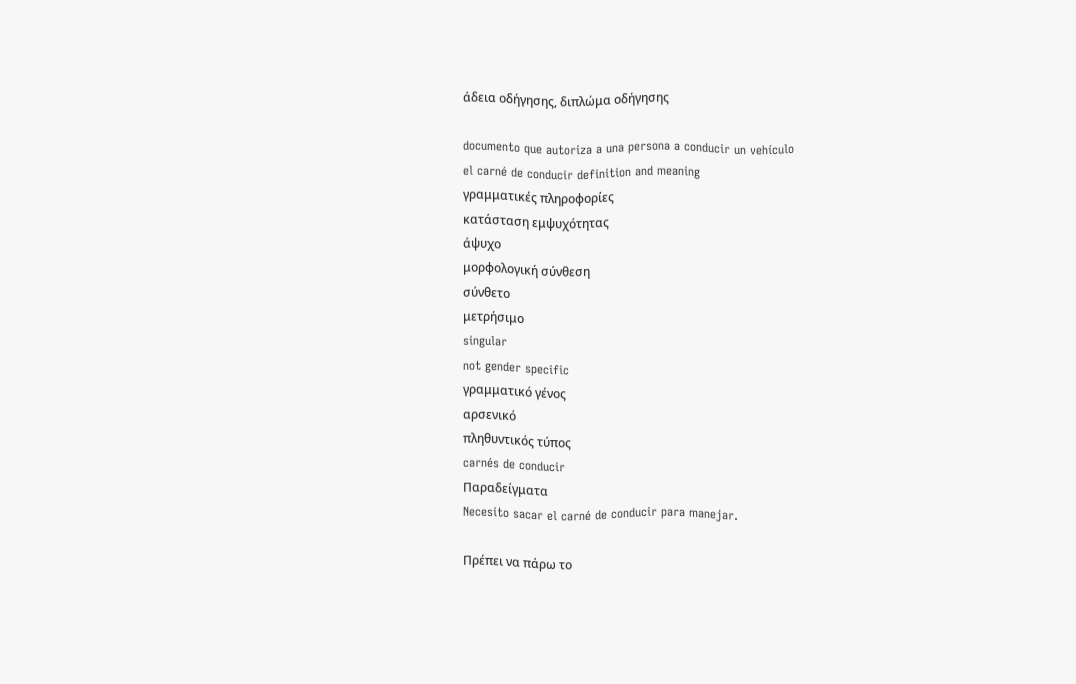άδεια οδήγησης, διπλώμα οδήγησης

documento que autoriza a una persona a conducir un vehículo
el carné de conducir definition and meaning
γραμματικές πληροφορίες
κατάσταση εμψυχότητας
άψυχο
μορφολογική σύνθεση
σύνθετο
μετρήσιμο
singular
not gender specific
γραμματικό γένος
αρσενικό
πληθυντικός τύπος
carnés de conducir
Παραδείγματα
Necesito sacar el carné de conducir para manejar.

Πρέπει να πάρω το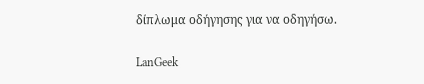δίπλωμα οδήγησης για να οδηγήσω.

LanGeek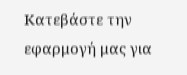Κατεβάστε την εφαρμογή μας για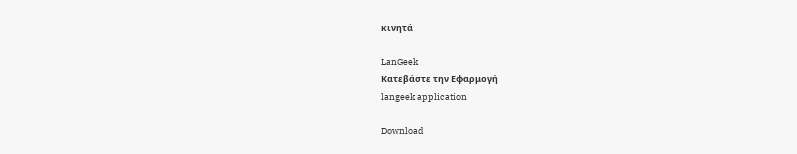κινητά

LanGeek
Κατεβάστε την Εφαρμογή
langeek application

Download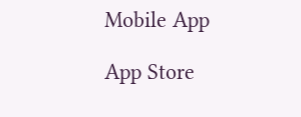Mobile App

App Store